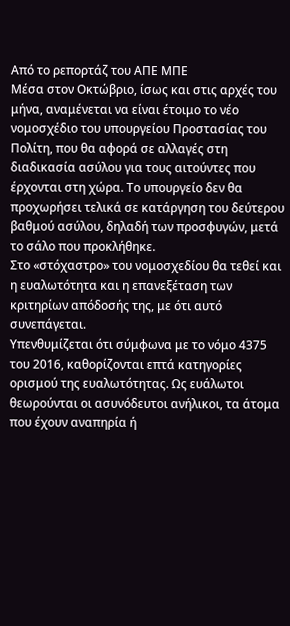Από το ρεπορτάζ του ΑΠΕ ΜΠΕ
Μέσα στον Οκτώβριο, ίσως και στις αρχές του μήνα, αναμένεται να είναι έτοιμο το νέο νομοσχέδιο του υπουργείου Προστασίας του Πολίτη, που θα αφορά σε αλλαγές στη διαδικασία ασύλου για τους αιτούντες που έρχονται στη χώρα. Το υπουργείο δεν θα προχωρήσει τελικά σε κατάργηση του δεύτερου βαθμού ασύλου, δηλαδή των προσφυγών, μετά το σάλο που προκλήθηκε.
Στο «στόχαστρο» του νομοσχεδίου θα τεθεί και η ευαλωτότητα και η επανεξέταση των κριτηρίων απόδοσής της, με ότι αυτό συνεπάγεται.
Υπενθυμίζεται ότι σύμφωνα με το νόμο 4375 του 2016, καθορίζονται επτά κατηγορίες ορισμού της ευαλωτότητας. Ως ευάλωτοι θεωρούνται οι ασυνόδευτοι ανήλικοι, τα άτομα που έχουν αναπηρία ή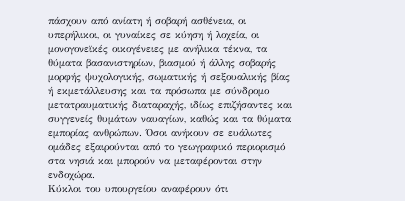πάσχουν από ανίατη ή σοβαρή ασθένεια, οι υπερήλικοι, οι γυναίκες σε κύηση ή λοχεία, οι μονογονεϊκές οικογένειες με ανήλικα τέκνα, τα θύματα βασανιστηρίων, βιασμού ή άλλης σοβαρής μορφής ψυχολογικής, σωματικής ή σεξουαλικής βίας ή εκμετάλλευσης και τα πρόσωπα με σύνδρομο μετατραυματικής διαταραχής, ιδίως επιζήσαντες και συγγενείς θυμάτων ναυαγίων, καθώς και τα θύματα εμπορίας ανθρώπων. Όσοι ανήκουν σε ευάλωτες ομάδες εξαιρούνται από το γεωγραφικό περιορισμό στα νησιά και μπορούν να μεταφέρονται στην ενδοχώρα.
Κύκλοι του υπουργείου αναφέρουν ότι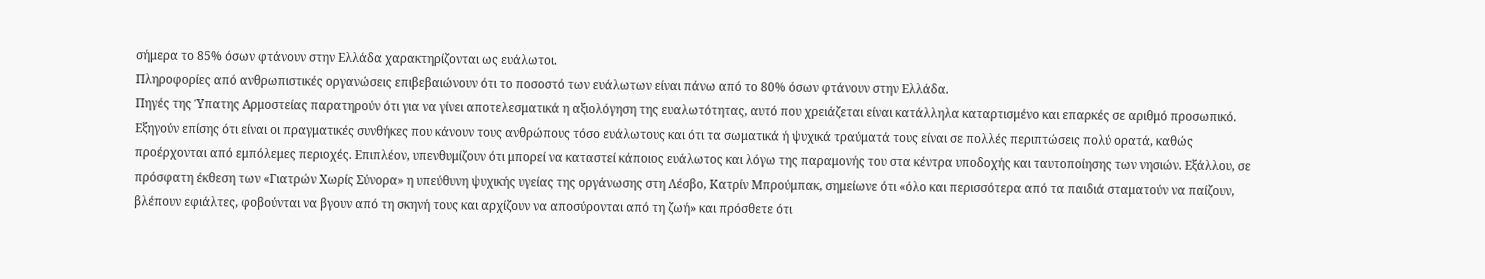σήμερα το 85% όσων φτάνουν στην Ελλάδα χαρακτηρίζονται ως ευάλωτοι.
Πληροφορίες από ανθρωπιστικές οργανώσεις επιβεβαιώνουν ότι το ποσοστό των ευάλωτων είναι πάνω από το 80% όσων φτάνουν στην Ελλάδα.
Πηγές της Ύπατης Αρμοστείας παρατηρούν ότι για να γίνει αποτελεσματικά η αξιολόγηση της ευαλωτότητας, αυτό που χρειάζεται είναι κατάλληλα καταρτισμένο και επαρκές σε αριθμό προσωπικό. Εξηγούν επίσης ότι είναι οι πραγματικές συνθήκες που κάνουν τους ανθρώπους τόσο ευάλωτους και ότι τα σωματικά ή ψυχικά τραύματά τους είναι σε πολλές περιπτώσεις πολύ ορατά, καθώς προέρχονται από εμπόλεμες περιοχές. Επιπλέον, υπενθυμίζουν ότι μπορεί να καταστεί κάποιος ευάλωτος και λόγω της παραμονής του στα κέντρα υποδοχής και ταυτοποίησης των νησιών. Εξάλλου, σε πρόσφατη έκθεση των «Γιατρών Χωρίς Σύνορα» η υπεύθυνη ψυχικής υγείας της οργάνωσης στη Λέσβο, Κατρίν Μπρούμπακ, σημείωνε ότι «όλο και περισσότερα από τα παιδιά σταματούν να παίζουν, βλέπουν εφιάλτες, φοβούνται να βγουν από τη σκηνή τους και αρχίζουν να αποσύρονται από τη ζωή» και πρόσθετε ότι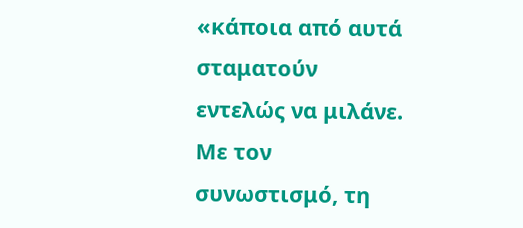«κάποια από αυτά σταματούν εντελώς να μιλάνε. Με τον συνωστισμό, τη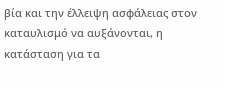βία και την έλλειψη ασφάλειας στον καταυλισμό να αυξάνονται, η κατάσταση για τα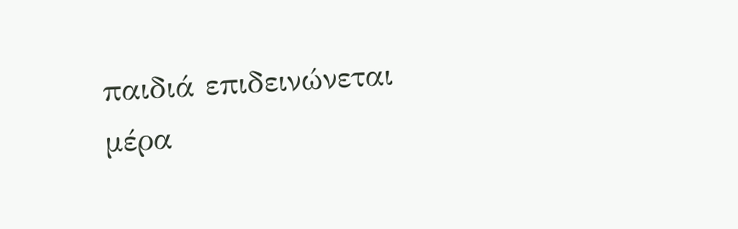παιδιά επιδεινώνεται μέρα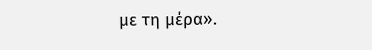με τη μέρα».